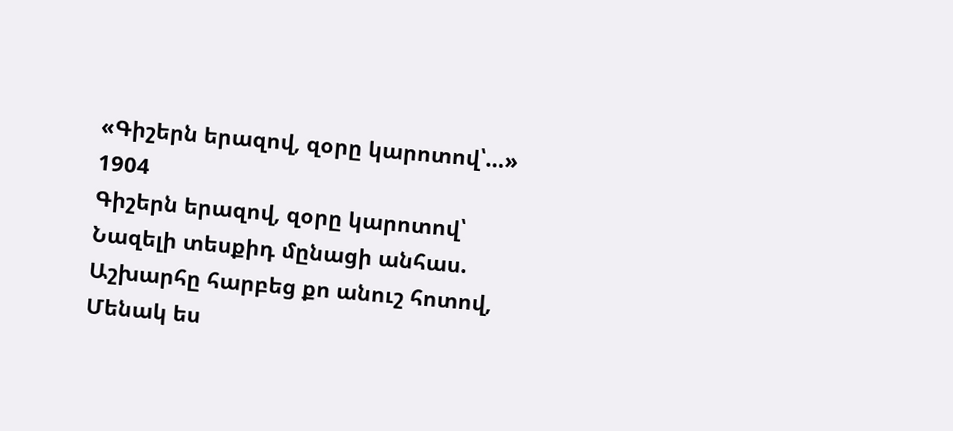«Գիշերն երազով, զօրը կարոտով՝…»
1904
Գիշերն երազով, զօրը կարոտով՝
Նազելի տեսքիդ մընացի անհաս.
Աշխարհը հարբեց քո անուշ հոտով,
Մենակ ես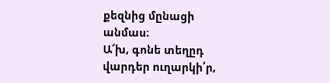քեզնից մընացի անմաս։
Ա՜խ, գոնե տեղըդ վարդեր ուղարկի՛ր,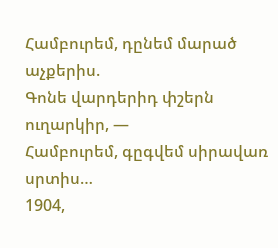Համբուրեմ, դընեմ մարած աչքերիս.
Գոնե վարդերիդ փշերն ուղարկիր, —
Համբուրեմ, գըգվեմ սիրավառ սրտիս…
1904,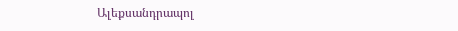Ալեքսանդրապոլ